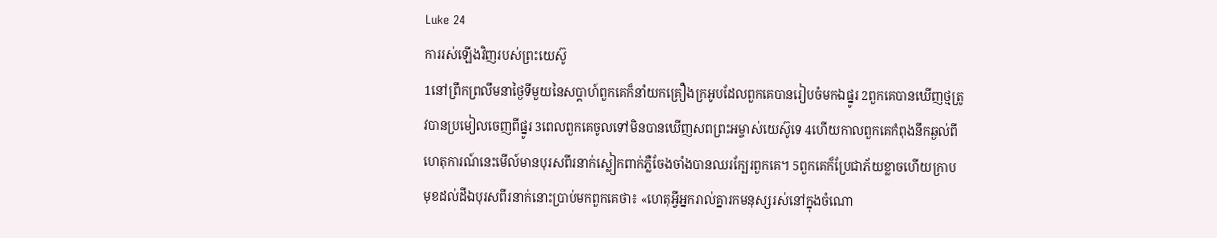Luke 24
ការរស់ឡើងវិញរបស់ព្រះយេស៊ូ
1នៅព្រឹកព្រលឹមនាថ្ងៃទីមួយនៃសប្ដាហ៍ពួកគេក៏នាំយកគ្រឿងក្រអូបដែលពួកគេបានរៀបចំមកឯផ្នូរ 2ពួកគេបានឃើញថ្មត្រូវបានប្រមៀលចេញពីផ្នូរ 3ពេលពួកគេចូលទៅមិនបានឃើញសពព្រះអម្ចាស់យេស៊ូទេ 4ហើយកាលពួកគេកំពុងនឹកឆ្ងល់ពីហេតុការណ៍នេះមើល៍មានបុរសពីរនាក់ស្លៀកពាក់ភ្លឺចែងចាំងបានឈរក្បែរពួកគេ។ 5ពួកគេក៏ប្រែជាភ័យខ្លាចហើយក្រាបមុខដល់ដីឯបុរសពីរនាក់នោះប្រាប់មកពួកគេថា៖ «ហេតុអ្វីអ្នករាល់គ្នារកមនុស្សរស់នៅក្នុងចំណោ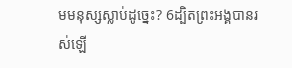មមនុស្សស្លាប់ដូច្នេះ? 6ដ្បិតព្រះអង្គបានរស់ឡើ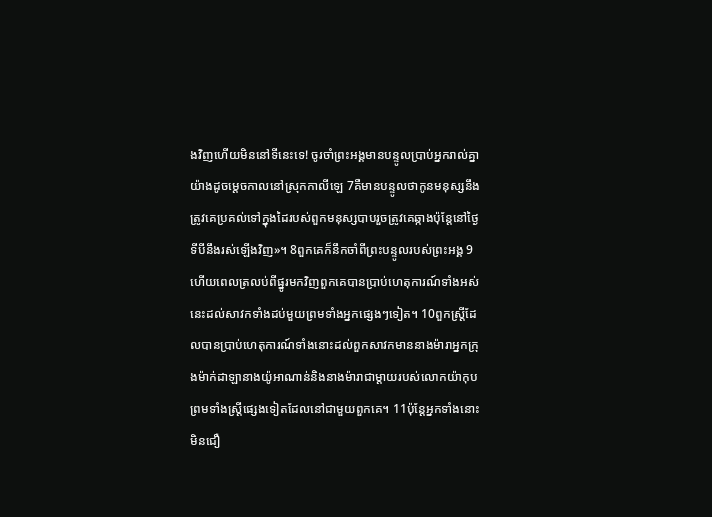ងវិញហើយមិននៅទីនេះទេ! ចូរចាំព្រះអង្គមានបន្ទូលប្រាប់អ្នករាល់គ្នាយ៉ាងដូចម្ដេចកាលនៅស្រុកកាលីឡេ 7គឺមានបន្ទូលថាកូនមនុស្សនឹងត្រូវគេប្រគល់ទៅក្នុងដៃរបស់ពួកមនុស្សបាបរួចត្រូវគេឆ្កាងប៉ុន្ដែនៅថ្ងៃទីបីនឹងរស់ឡើងវិញ»។ 8ពួកគេក៏នឹកចាំពីព្រះបន្ទូលរបស់ព្រះអង្គ 9ហើយពេលត្រលប់ពីផ្នូរមកវិញពួកគេបានប្រាប់ហេតុការណ៍ទាំងអស់នេះដល់សាវកទាំងដប់មួយព្រមទាំងអ្នកផ្សេងៗទៀត។ 10ពួកស្ដ្រីដែលបានប្រាប់ហេតុការណ៍ទាំងនោះដល់ពួកសាវកមាននាងម៉ារាអ្នកក្រុងម៉ាក់ដាឡានាងយ៉ូអាណាន់និងនាងម៉ារាជាម្ដាយរបស់លោកយ៉ាកុបព្រមទាំងស្ដ្រីផ្សេងទៀតដែលនៅជាមួយពួកគេ។ 11ប៉ុន្ដែអ្នកទាំងនោះមិនជឿ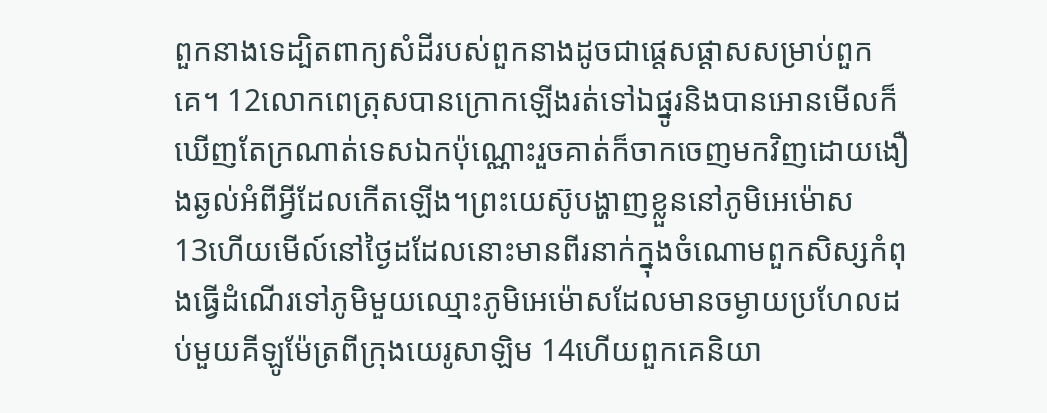ពួកនាងទេដ្បិតពាក្យសំដីរបស់ពួកនាងដូចជាផ្ដេសផ្ដាសសម្រាប់ពួកគេ។ 12លោកពេត្រុសបានក្រោកឡើងរត់ទៅឯផ្នូរនិងបានអោនមើលក៏ឃើញតែក្រណាត់ទេសឯកប៉ុណ្ណោះរួចគាត់ក៏ចាកចេញមកវិញដោយងឿងឆ្ងល់អំពីអ្វីដែលកើតឡើង។ព្រះយេស៊ូបង្ហាញខ្លួននៅភូមិអេម៉ោស
13ហើយមើល៍នៅថ្ងៃដដែលនោះមានពីរនាក់ក្នុងចំណោមពួកសិស្សកំពុងធ្វើដំណើរទៅភូមិមួយឈ្មោះភូមិអេម៉ោសដែលមានចម្ងាយប្រហែលដប់មួយគីឡូម៉ែត្រពីក្រុងយេរូសាឡិម 14ហើយពួកគេនិយា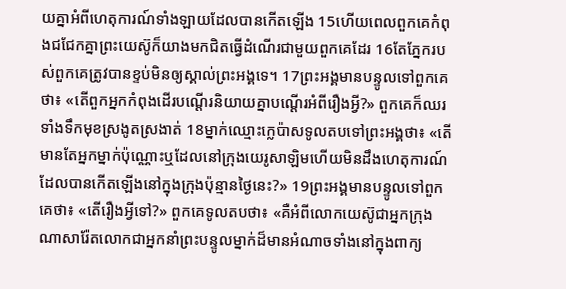យគ្នាអំពីហេតុការណ៍ទាំងឡាយដែលបានកើតឡើង 15ហើយពេលពួកគេកំពុងជជែកគ្នាព្រះយេស៊ូក៏យាងមកជិតធ្វើដំណើរជាមួយពួកគេដែរ 16តែភ្នែករបស់ពួកគេត្រូវបានខ្ទប់មិនឲ្យស្គាល់ព្រះអង្គទេ។ 17ព្រះអង្គមានបន្ទូលទៅពួកគេថា៖ «តើពួកអ្នកកំពុងដើរបណ្ដើរនិយាយគ្នាបណ្ដើរអំពីរឿងអ្វី?» ពួកគេក៏ឈរទាំងទឹកមុខស្រងូតស្រងាត់ 18ម្នាក់ឈ្មោះក្លេប៉ាសទូលតបទៅព្រះអង្គថា៖ «តើមានតែអ្នកម្នាក់ប៉ុណ្ណោះឬដែលនៅក្រុងយេរូសាឡិមហើយមិនដឹងហេតុការណ៍ដែលបានកើតឡើងនៅក្នុងក្រុងប៉ុន្មានថ្ងៃនេះ?» 19ព្រះអង្គមានបន្ទូលទៅពួកគេថា៖ «តើរឿងអ្វីទៅ?» ពួកគេទូលតបថា៖ «គឺអំពីលោកយេស៊ូជាអ្នកក្រុងណាសារ៉ែតលោកជាអ្នកនាំព្រះបន្ទូលម្នាក់ដ៏មានអំណាចទាំងនៅក្នុងពាក្យ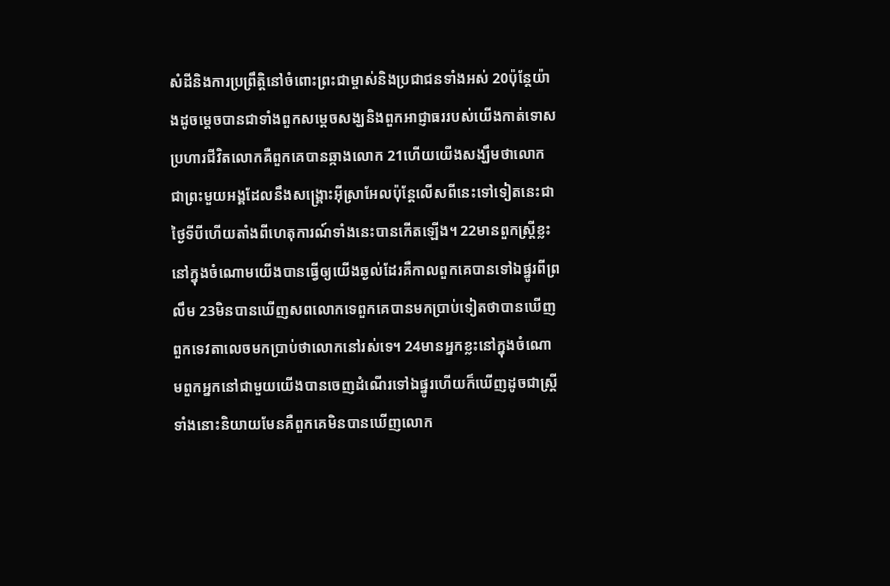សំដីនិងការប្រព្រឹត្ដិនៅចំពោះព្រះជាម្ចាស់និងប្រជាជនទាំងអស់ 20ប៉ុន្ដែយ៉ាងដូចម្ដេចបានជាទាំងពួកសម្ដេចសង្ឃនិងពួកអាជ្ញាធររបស់យើងកាត់ទោសប្រហារជីវិតលោកគឺពួកគេបានឆ្កាងលោក 21ហើយយើងសង្ឃឹមថាលោកជាព្រះមួយអង្គដែលនឹងសង្គ្រោះអ៊ីស្រាអែលប៉ុន្ដែលើសពីនេះទៅទៀតនេះជាថ្ងៃទីបីហើយតាំងពីហេតុការណ៍ទាំងនេះបានកើតឡើង។ 22មានពួកស្ដ្រីខ្លះនៅក្នុងចំណោមយើងបានធ្វើឲ្យយើងឆ្ងល់ដែរគឺកាលពួកគេបានទៅឯផ្នូរពីព្រលឹម 23មិនបានឃើញសពលោកទេពួកគេបានមកប្រាប់ទៀតថាបានឃើញពួកទេវតាលេចមកប្រាប់ថាលោកនៅរស់ទេ។ 24មានអ្នកខ្លះនៅក្នុងចំណោមពួកអ្នកនៅជាមួយយើងបានចេញដំណើរទៅឯផ្នូរហើយក៏ឃើញដូចជាស្ដ្រីទាំងនោះនិយាយមែនគឺពួកគេមិនបានឃើញលោក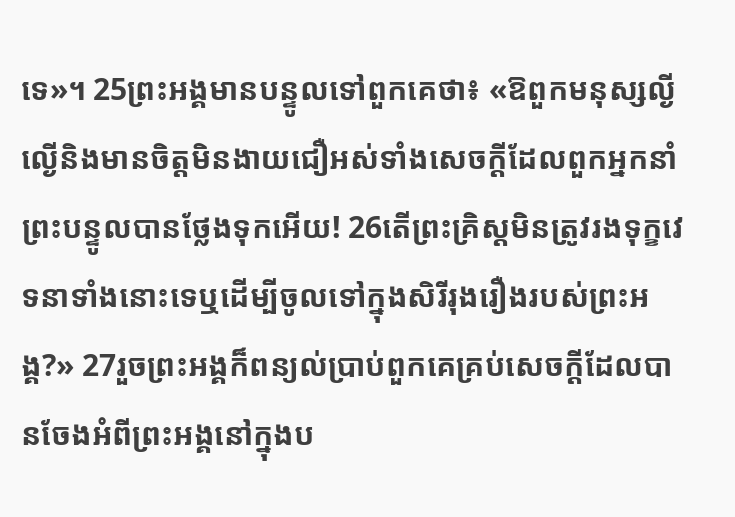ទេ»។ 25ព្រះអង្គមានបន្ទូលទៅពួកគេថា៖ «ឱពួកមនុស្សល្ងីល្ងើនិងមានចិត្តមិនងាយជឿអស់ទាំងសេចក្ដីដែលពួកអ្នកនាំព្រះបន្ទូលបានថ្លែងទុកអើយ! 26តើព្រះគ្រិស្ដមិនត្រូវរងទុក្ខវេទនាទាំងនោះទេឬដើម្បីចូលទៅក្នុងសិរីរុងរឿងរបស់ព្រះអង្គ?» 27រួចព្រះអង្គក៏ពន្យល់ប្រាប់ពួកគេគ្រប់សេចក្ដីដែលបានចែងអំពីព្រះអង្គនៅក្នុងប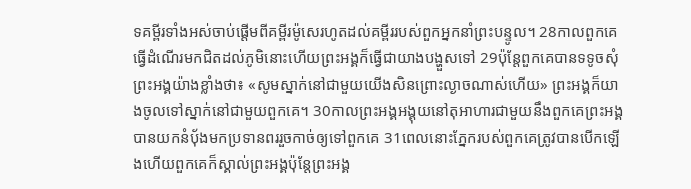ទគម្ពីរទាំងអស់ចាប់ផ្ដើមពីគម្ពីរម៉ូសេរហូតដល់គម្ពីររបស់ពួកអ្នកនាំព្រះបន្ទូល។ 28កាលពួកគេធ្វើដំណើរមកជិតដល់ភូមិនោះហើយព្រះអង្គក៏ធ្វើជាយាងបង្ហួសទៅ 29ប៉ុន្ដែពួកគេបានទទូចសុំព្រះអង្គយ៉ាងខ្លាំងថា៖ «សូមស្នាក់នៅជាមួយយើងសិនព្រោះល្ងាចណាស់ហើយ» ព្រះអង្គក៏យាងចូលទៅស្នាក់នៅជាមួយពួកគេ។ 30កាលព្រះអង្គអង្គុយនៅតុអាហារជាមួយនឹងពួកគេព្រះអង្គបានយកនំប៉័ងមកប្រទានពររួចកាច់ឲ្យទៅពួកគេ 31ពេលនោះភ្នែករបស់ពួកគេត្រូវបានបើកឡើងហើយពួកគេក៏ស្គាល់ព្រះអង្គប៉ុន្ដែព្រះអង្គ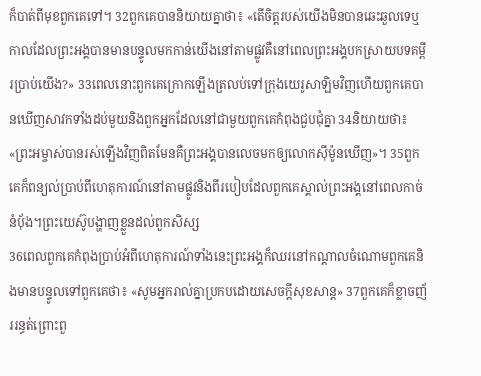ក៏បាត់ពីមុខពួកគេទៅ។ 32ពួកគេបាននិយាយគ្នាថា៖ «តើចិត្ដរបស់យើងមិនបានឆេះឆួលទេឬកាលដែលព្រះអង្គបានមានបន្ទូលមកកាន់យើងនៅតាមផ្លូវគឺនៅពេលព្រះអង្គបកស្រាយបទគម្ពីរប្រាប់យើង?» 33ពេលនោះពួកគេក្រោកឡើងត្រលប់ទៅក្រុងយេរូសាឡិមវិញហើយពួកគេបានឃើញសាវកទាំងដប់មួយនិងពួកអ្នកដែលនៅជាមួយពួកគេកំពុងជួបជុំគ្នា 34និយាយថា៖ «ព្រះអម្ចាស់បានរស់ឡើងវិញពិតមែនគឺព្រះអង្គបានលេចមកឲ្យលោកស៊ីម៉ូនឃើញ»។ 35ពួកគេក៏ពន្យល់ប្រាប់ពីហេតុការណ៍នៅតាមផ្លូវនិងពីរបៀបដែលពួកគេស្គាល់ព្រះអង្គនៅពេលកាច់នំប៉័ង។ព្រះយេស៊ូបង្ហាញខ្លួនដល់ពួកសិស្ស
36ពេលពួកគេកំពុងប្រាប់អំពីហេតុការណ៍ទាំងនេះព្រះអង្គក៏ឈរនៅកណ្ដាលចំណោមពួកគេនិងមានបន្ទូលទៅពួកគេថា៖ «សូមអ្នករាល់គ្នាប្រកបដោយសេចក្ដីសុខសាន្ដ» 37ពួកគេក៏ខ្លាចញ័ររន្ធត់ព្រោះពួ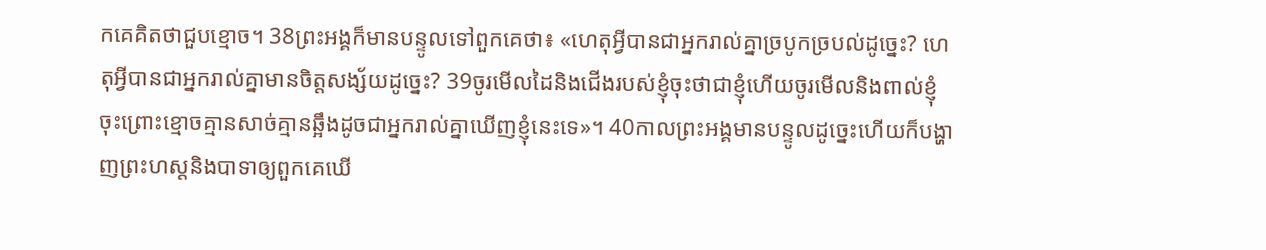កគេគិតថាជួបខ្មោច។ 38ព្រះអង្គក៏មានបន្ទូលទៅពួកគេថា៖ «ហេតុអ្វីបានជាអ្នករាល់គ្នាច្របូកច្របល់ដូច្នេះ? ហេតុអ្វីបានជាអ្នករាល់គ្នាមានចិត្តសង្ស័យដូច្នេះ? 39ចូរមើលដៃនិងជើងរបស់ខ្ញុំចុះថាជាខ្ញុំហើយចូរមើលនិងពាល់ខ្ញុំចុះព្រោះខ្មោចគ្មានសាច់គ្មានឆ្អឹងដូចជាអ្នករាល់គ្នាឃើញខ្ញុំនេះទេ»។ 40កាលព្រះអង្គមានបន្ទូលដូច្នេះហើយក៏បង្ហាញព្រះហស្តនិងបាទាឲ្យពួកគេឃើ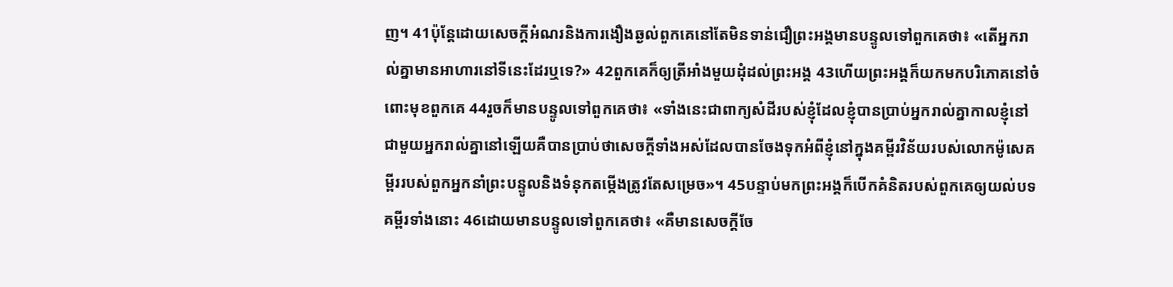ញ។ 41ប៉ុន្ដែដោយសេចក្ដីអំណរនិងការងឿងឆ្ងល់ពួកគេនៅតែមិនទាន់ជឿព្រះអង្គមានបន្ទូលទៅពួកគេថា៖ «តើអ្នករាល់គ្នាមានអាហារនៅទីនេះដែរឬទេ?» 42ពួកគេក៏ឲ្យត្រីអាំងមួយដុំដល់ព្រះអង្គ 43ហើយព្រះអង្គក៏យកមកបរិភោគនៅចំពោះមុខពួកគេ 44រួចក៏មានបន្ទូលទៅពួកគេថា៖ «ទាំងនេះជាពាក្យសំដីរបស់ខ្ញុំដែលខ្ញុំបានប្រាប់អ្នករាល់គ្នាកាលខ្ញុំនៅជាមួយអ្នករាល់គ្នានៅឡើយគឺបានប្រាប់ថាសេចក្ដីទាំងអស់ដែលបានចែងទុកអំពីខ្ញុំនៅក្នុងគម្ពីរវិន័យរបស់លោកម៉ូសេគម្ពីររបស់ពួកអ្នកនាំព្រះបន្ទូលនិងទំនុកតម្កើងត្រូវតែសម្រេច»។ 45បន្ទាប់មកព្រះអង្គក៏បើកគំនិតរបស់ពួកគេឲ្យយល់បទគម្ពីរទាំងនោះ 46ដោយមានបន្ទូលទៅពួកគេថា៖ «គឺមានសេចក្ដីចែ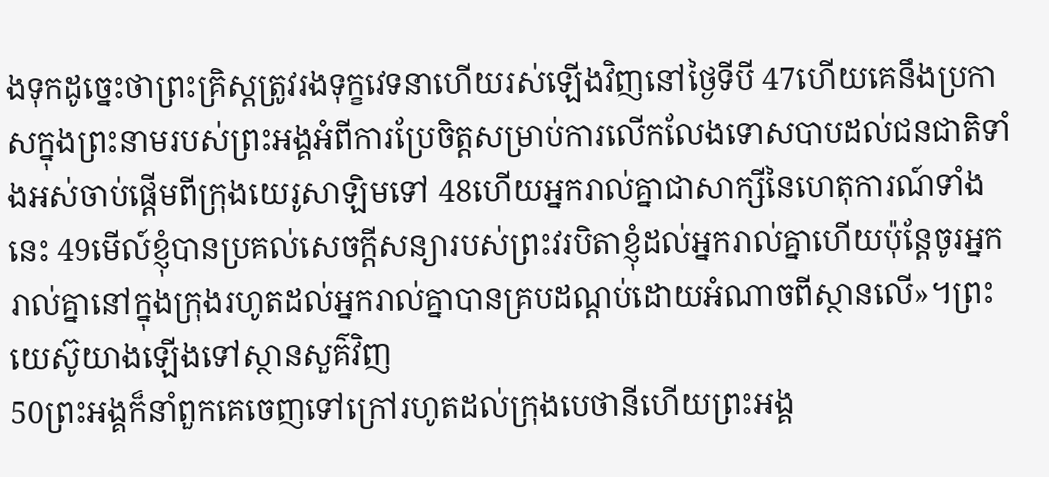ងទុកដូច្នេះថាព្រះគ្រិស្ដត្រូវរងទុក្ខវេទនាហើយរស់ឡើងវិញនៅថ្ងៃទីបី 47ហើយគេនឹងប្រកាសក្នុងព្រះនាមរបស់ព្រះអង្គអំពីការប្រែចិត្ដសម្រាប់ការលើកលែងទោសបាបដល់ជនជាតិទាំងអស់ចាប់ផ្ដើមពីក្រុងយេរូសាឡិមទៅ 48ហើយអ្នករាល់គ្នាជាសាក្សីនៃហេតុការណ៍ទាំងនេះ 49មើល៍ខ្ញុំបានប្រគល់សេចក្ដីសន្យារបស់ព្រះវរបិតាខ្ញុំដល់អ្នករាល់គ្នាហើយប៉ុន្ដែចូរអ្នករាល់គ្នានៅក្នុងក្រុងរហូតដល់អ្នករាល់គ្នាបានគ្របដណ្ដប់ដោយអំណាចពីស្ថានលើ»។ព្រះយេស៊ូយាងឡើងទៅស្ថានសួគ៌វិញ
50ព្រះអង្គក៏នាំពួកគេចេញទៅក្រៅរហូតដល់ក្រុងបេថានីហើយព្រះអង្គ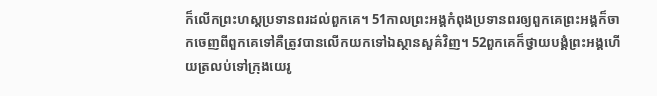ក៏លើកព្រះហស្ដប្រទានពរដល់ពួកគេ។ 51កាលព្រះអង្គកំពុងប្រទានពរឲ្យពួកគេព្រះអង្គក៏ចាកចេញពីពួកគេទៅគឺត្រូវបានលើកយកទៅឯស្ថានសួគ៌វិញ។ 52ពួកគេក៏ថ្វាយបង្គំព្រះអង្គហើយត្រលប់ទៅក្រុងយេរូ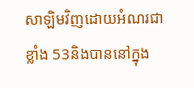សាឡិមវិញដោយអំណរជាខ្លាំង 53និងបាននៅក្នុង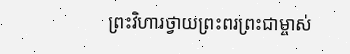ព្រះវិហារថ្វាយព្រះពរព្រះជាម្ចាស់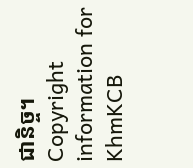ជានិច្ច។
Copyright information for
KhmKCB